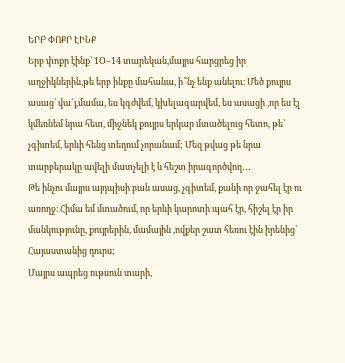ԵՐԲ ՓՈՔՐ ԷԻՆՔ
Երբ փոքր էինք՝ 1Օ–14 տարեկան,մայրս հարցրեց իր աղջիկներին,թե երբ ինքը մահանա, ի՞նչ ենք անելու։ Մեծ քույրս ասաց՝ վա՜յ,մամա, ես կգժվեմ, կխելագարվեմ, ես ասացի ,որ ես էլ կմեռնեմ նրա հետ, միջնեկ քույրս երկար մտածելուց հետո, թե՝ չգիտեմ, երևի հենց տեղում չորանամ; Մեզ թվաց թե նրա տարբերակը ավելի մատչելի է և հեշտ իրագործվող․․․
Թե ինչու մայրս այդպիսի բան ասաց, չգիտեմ, քանի որ ջահել էր ու առողջ։ Հիմա եմ մտածում, որ երևի կարոտի պահ էր, հիշել էր իր մանկությունը, քույրերին, մամային ,ովքեր շատ հեռու էին իրենից՝ Հայաստանից դուրս;
Մայրս ապրեց ութսուն տարի,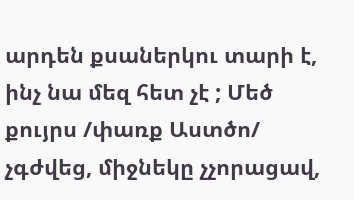արդեն քսաներկու տարի է, ինչ նա մեզ հետ չէ ; Մեծ քույրս /փառք Աստծո/ չգժվեց, միջնեկը չչորացավ,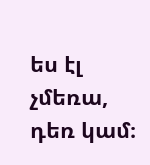ես էլ չմեռա, դեռ կամ։